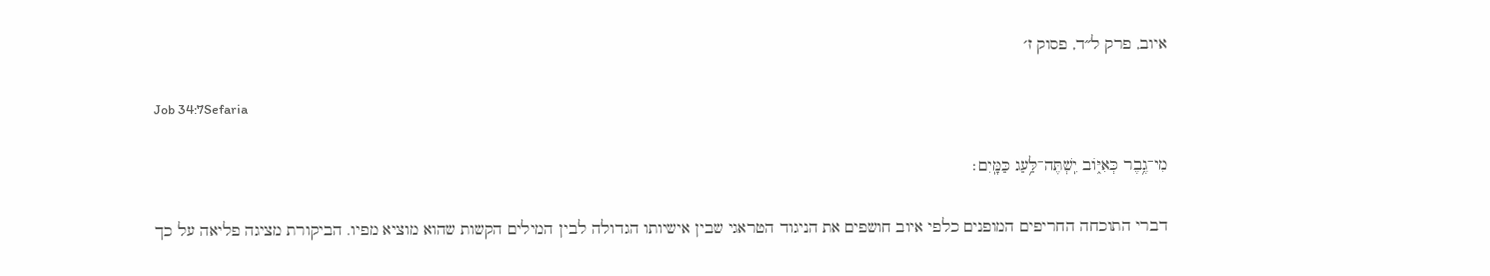איוב, פרק ל״ד, פסוק ז׳

Job 34:7Sefaria

מִי־גֶ֥בֶר כְּאִיּ֑וֹב יִֽשְׁתֶּה־לַּ֥עַג כַּמָּֽיִם׃

דברי התוכחה החריפים המופנים כלפי איוב חושפים את הניגוד הטראגי שבין אישיותו הגדולה לבין המילים הקשות שהוא מוציא מפיו. הביקורת מציגה פליאה על כך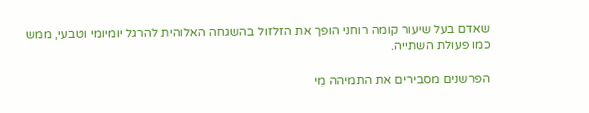שאדם בעל שיעור קומה רוחני הופך את הזלזול בהשגחה האלוהית להרגל יומיומי וטבעי, ממש כמו פעולת השתייה.

הפרשנים מסבירים את התמיהה מִי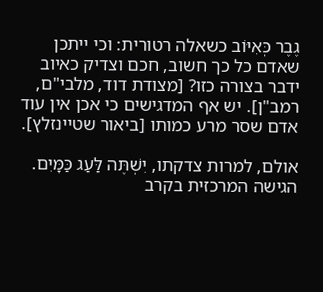גֶבֶר כְּאִיּוֹב כשאלה רטורית: וכי ייתכן שאדם כל כך חשוב, חכם וצדיק כאיוב ידבר בצורה כזו? [מצודת דוד, מלבי"ם, רמב"ן]. יש אף המדגישים כי אכן אין עוד אדם שסר מרע כמותו [ביאור שטיינזלץ].

אולם, למרות צדקתו, יִשְׁתֶּה לַּעַג כַּמָּיִם. הגישה המרכזית בקרב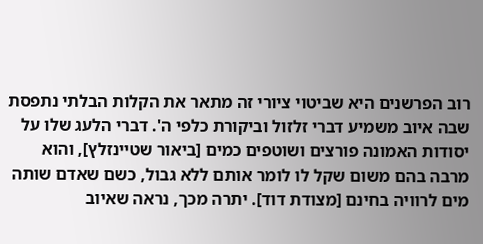רוב הפרשנים היא שביטוי ציורי זה מתאר את הקלות הבלתי נתפסת שבה איוב משמיע דברי זלזול וביקורת כלפי ה'. דברי הלעג שלו על יסודות האמונה פורצים ושוטפים כמים [ביאור שטיינזלץ], והוא מרבה בהם משום שקל לו לומר אותם ללא גבול, כשם שאדם שותה מים לרוויה בחינם [מצודת דוד]. יתרה מכך, נראה שאיוב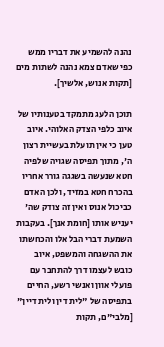נהנה להשמיע את דבריו ממש כפי שאדם צמא נהנה לשתות מים [תקות אנוש, אלשיך].

תוכן הלעג מתמקד בטענותיו של איוב כלפי הצדק האלוהי. איוב טען כי אין תועלת בעשיית רצון ה', מתוך תפיסה שגויה שלפיה חטא שנעשה בשגגה גורר אחריו בהכרח חטא במזיד, ולכן האדם כביכול אנוס ואין זה צודק שה' יעניש אותו [חומת אנך]. בעקבות השמעת דברי הבל אלו והכחשתו את ההשגחה והמשפט, איוב כובש לעצמו דרך להתחבר עם פועלי אוון ואנשי רשע, החיים בתפיסה של "לית דין ולית דיין" [מלבי"ם, תקות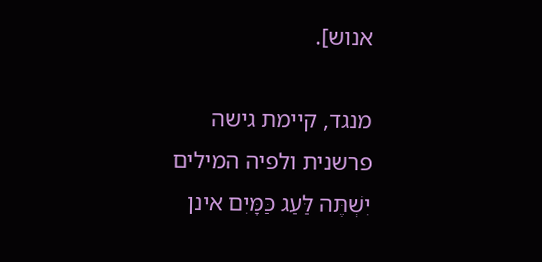אנוש].

מנגד, קיימת גישה פרשנית ולפיה המילים יִשְׁתֶּה לַּעַג כַּמָּיִם אינן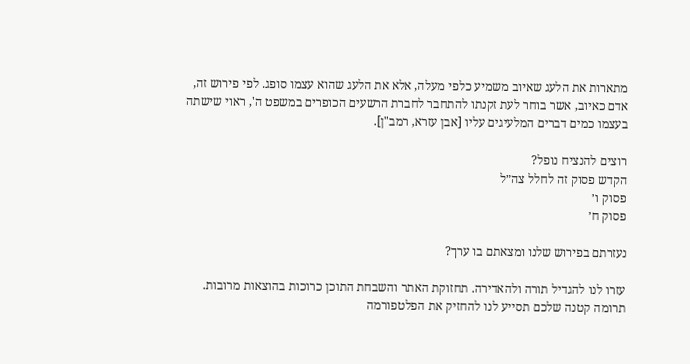מתארות את הלעג שאיוב משמיע כלפי מעלה, אלא את הלעג שהוא עצמו סופג. לפי פירוש זה, אדם כאיוב, אשר בוחר לעת זקנתו להתחבר לחברת הרשעים הכופרים במשפט ה', ראוי שישתה בעצמו כמים דברים המלעיגים עליו [אבן עזרא, רמב"ן].

רוצים להנציח נופל?
הקדש פסוק זה לחלל צה״ל
פסוק ו׳
פסוק ח׳

נעזרתם בפירוש שלנו ומצאתם בו ערך?

עזרו לנו להגדיל תורה ולהאדירה. תחזוקת האתר והשבחת התוכן כרוכות בהוצאות מרובות. תרומה קטנה שלכם תסייע לנו להחזיק את הפלטפורמה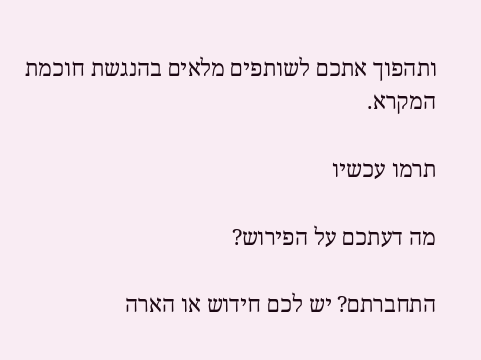ותהפוך אתכם לשותפים מלאים בהנגשת חוכמת המקרא.

תרמו עכשיו

מה דעתכם על הפירוש?

התחברתם? יש לכם חידוש או הארה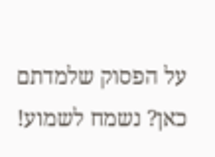על הפסוק שלמדתם כאן? נשמח לשמוע!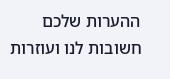ההערות שלכם חשובות לנו ועוזרות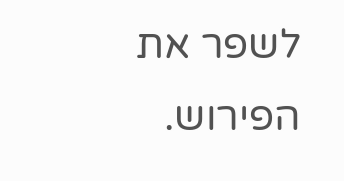לשפר את הפירוש.